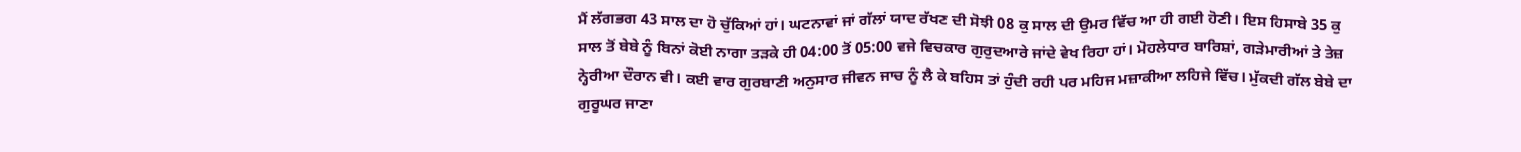ਮੈਂ ਲੱਗਭਗ 43 ਸਾਲ ਦਾ ਹੋ ਚੁੱਕਿਆਂ ਹਾਂ। ਘਟਨਾਵਾਂ ਜਾਂ ਗੱਲਾਂ ਯਾਦ ਰੱਖਣ ਦੀ ਸੋਝੀ 08 ਕੁ ਸਾਲ ਦੀ ਉਮਰ ਵਿੱਚ ਆ ਹੀ ਗਈ ਹੋਣੀ। ਇਸ ਹਿਸਾਬੇ 35 ਕੁ ਸਾਲ ਤੋਂ ਬੇਬੇ ਨੂੰ ਬਿਨਾਂ ਕੋਈ ਨਾਗਾ ਤੜਕੇ ਹੀ 04:00 ਤੋਂ 05:00 ਵਜੇ ਵਿਚਕਾਰ ਗੁਰੁਦਆਰੇ ਜਾਂਦੇ ਵੇਖ ਰਿਹਾ ਹਾਂ। ਮੋਹਲੇਧਾਰ ਬਾਰਿਸ਼ਾਂ, ਗੜੇਮਾਰੀਆਂ ਤੇ ਤੇਜ਼ ਨ੍ਹੇਰੀਆ ਦੌਰਾਨ ਵੀ। ਕਈ ਵਾਰ ਗੁਰਬਾਣੀ ਅਨੁਸਾਰ ਜੀਵਨ ਜਾਚ ਨੂੰ ਲੈ ਕੇ ਬਹਿਸ ਤਾਂ ਹੁੰਦੀ ਰਹੀ ਪਰ ਮਹਿਜ ਮਜ਼ਾਕੀਆ ਲਹਿਜੇ ਵਿੱਚ। ਮੁੱਕਦੀ ਗੱਲ ਬੇਬੇ ਦਾ ਗੁਰੂਘਰ ਜਾਣਾ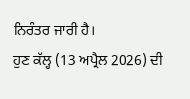ਨਿਰੰਤਰ ਜਾਰੀ ਹੈ।
ਹੁਣ ਕੱਲ੍ਹ (13 ਅਪ੍ਰੈਲ 2026) ਦੀ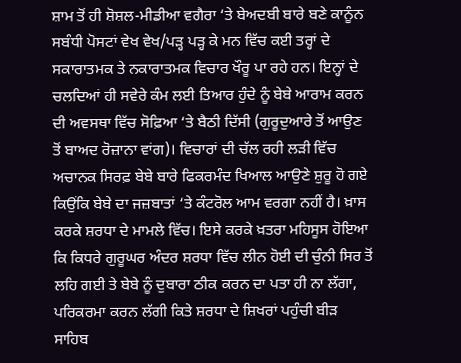ਸ਼ਾਮ ਤੋਂ ਹੀ ਸ਼ੋਸ਼ਲ-ਮੀਡੀਆ ਵਗੈਰਾ ‘ਤੇ ਬੇਅਦਬੀ ਬਾਰੇ ਬਣੇ ਕਾਨੂੰਨ ਸਬੰਧੀ ਪੋਸਟਾਂ ਵੇਖ ਵੇਖ/ਪੜ੍ਹ ਪੜ੍ਹ ਕੇ ਮਨ ਵਿੱਚ ਕਈ ਤਰ੍ਹਾਂ ਦੇ ਸਕਾਰਾਤਮਕ ਤੇ ਨਕਾਰਾਤਮਕ ਵਿਚਾਰ ਖੌਰੂ ਪਾ ਰਹੇ ਹਨ। ਇਨ੍ਹਾਂ ਦੇ ਚਲਦਿਆਂ ਹੀ ਸਵੇਰੇ ਕੰਮ ਲਈ ਤਿਆਰ ਹੁੰਦੇ ਨੂੰ ਬੇਬੇ ਆਰਾਮ ਕਰਨ ਦੀ ਅਵਸਥਾ ਵਿੱਚ ਸੋਫ਼ਿਆ ‘ਤੇ ਬੈਠੀ ਦਿੱਸੀ (ਗੁਰੂਦੁਆਰੇ ਤੋਂ ਆਉਣ ਤੋਂ ਬਾਅਦ ਰੋਜ਼ਾਨਾ ਵਾਂਗ)। ਵਿਚਾਰਾਂ ਦੀ ਚੱਲ ਰਹੀ ਲੜੀ ਵਿੱਚ ਅਚਾਨਕ ਸਿਰਫ਼ ਬੇਬੇ ਬਾਰੇ ਫਿਕਰਮੰਦ ਖਿਆਲ ਆਉਣੇ ਸ਼ੁਰੂ ਹੋ ਗਏ ਕਿਉਂਕਿ ਬੇਬੇ ਦਾ ਜਜ਼ਬਾਤਾਂ ‘ਤੇ ਕੰਟਰੋਲ ਆਮ ਵਰਗਾ ਨਹੀਂ ਹੈ। ਖ਼ਾਸ ਕਰਕੇ ਸ਼ਰਧਾ ਦੇ ਮਾਮਲੇ ਵਿੱਚ। ਇਸੇ ਕਰਕੇ ਖ਼ਤਰਾ ਮਹਿਸੂਸ ਹੋਇਆ ਕਿ ਕਿਧਰੇ ਗੁਰੂਘਰ ਅੰਦਰ ਸ਼ਰਧਾ ਵਿੱਚ ਲੀਨ ਹੋਈ ਦੀ ਚੁੰਨੀ ਸਿਰ ਤੋਂ ਲਹਿ ਗਈ ਤੇ ਬੇਬੇ ਨੂੰ ਦੁਬਾਰਾ ਠੀਕ ਕਰਨ ਦਾ ਪਤਾ ਹੀ ਨਾ ਲੱਗਾ, ਪਰਿਕਰਮਾ ਕਰਨ ਲੱਗੀ ਕਿਤੇ ਸ਼ਰਧਾ ਦੇ ਸ਼ਿਖਰਾਂ ਪਹੁੰਚੀ ਬੀੜ ਸਾਹਿਬ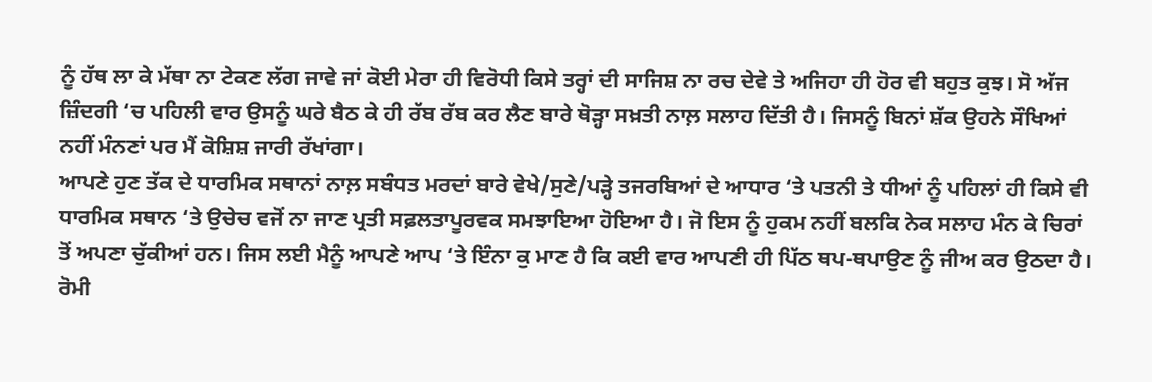ਨੂੰ ਹੱਥ ਲਾ ਕੇ ਮੱਥਾ ਨਾ ਟੇਕਣ ਲੱਗ ਜਾਵੇ ਜਾਂ ਕੋਈ ਮੇਰਾ ਹੀ ਵਿਰੋਧੀ ਕਿਸੇ ਤਰ੍ਹਾਂ ਦੀ ਸਾਜਿਸ਼ ਨਾ ਰਚ ਦੇਵੇ ਤੇ ਅਜਿਹਾ ਹੀ ਹੋਰ ਵੀ ਬਹੁਤ ਕੁਝ। ਸੋ ਅੱਜ ਜ਼ਿੰਦਗੀ ‘ਚ ਪਹਿਲੀ ਵਾਰ ਉਸਨੂੰ ਘਰੇ ਬੈਠ ਕੇ ਹੀ ਰੱਬ ਰੱਬ ਕਰ ਲੈਣ ਬਾਰੇ ਥੋੜ੍ਹਾ ਸਖ਼ਤੀ ਨਾਲ਼ ਸਲਾਹ ਦਿੱਤੀ ਹੈ। ਜਿਸਨੂੰ ਬਿਨਾਂ ਸ਼ੱਕ ਉਹਨੇ ਸੌਖਿਆਂ ਨਹੀਂ ਮੰਨਣਾਂ ਪਰ ਮੈਂ ਕੋਸ਼ਿਸ਼ ਜਾਰੀ ਰੱਖਾਂਗਾ।
ਆਪਣੇ ਹੁਣ ਤੱਕ ਦੇ ਧਾਰਮਿਕ ਸਥਾਨਾਂ ਨਾਲ਼ ਸਬੰਧਤ ਮਰਦਾਂ ਬਾਰੇ ਵੇਖੇ/ਸੁਣੇ/ਪੜ੍ਹੇ ਤਜਰਬਿਆਂ ਦੇ ਆਧਾਰ ‘ਤੇ ਪਤਨੀ ਤੇ ਧੀਆਂ ਨੂੰ ਪਹਿਲਾਂ ਹੀ ਕਿਸੇ ਵੀ ਧਾਰਮਿਕ ਸਥਾਨ ‘ਤੇ ਉਚੇਚ ਵਜੋਂ ਨਾ ਜਾਣ ਪ੍ਰਤੀ ਸਫ਼ਲਤਾਪੂਰਵਕ ਸਮਝਾਇਆ ਹੋਇਆ ਹੈ। ਜੋ ਇਸ ਨੂੰ ਹੁਕਮ ਨਹੀਂ ਬਲਕਿ ਨੇਕ ਸਲਾਹ ਮੰਨ ਕੇ ਚਿਰਾਂ ਤੋਂ ਅਪਣਾ ਚੁੱਕੀਆਂ ਹਨ। ਜਿਸ ਲਈ ਮੈਨੂੰ ਆਪਣੇ ਆਪ ‘ਤੇ ਇੰਨਾ ਕੁ ਮਾਣ ਹੈ ਕਿ ਕਈ ਵਾਰ ਆਪਣੀ ਹੀ ਪਿੱਠ ਥਪ-ਥਪਾਉਣ ਨੂੰ ਜੀਅ ਕਰ ਉਠਦਾ ਹੈ।
ਰੋਮੀ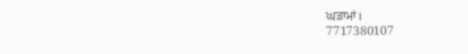ਘੜਾਮਾਂ।
7717380107